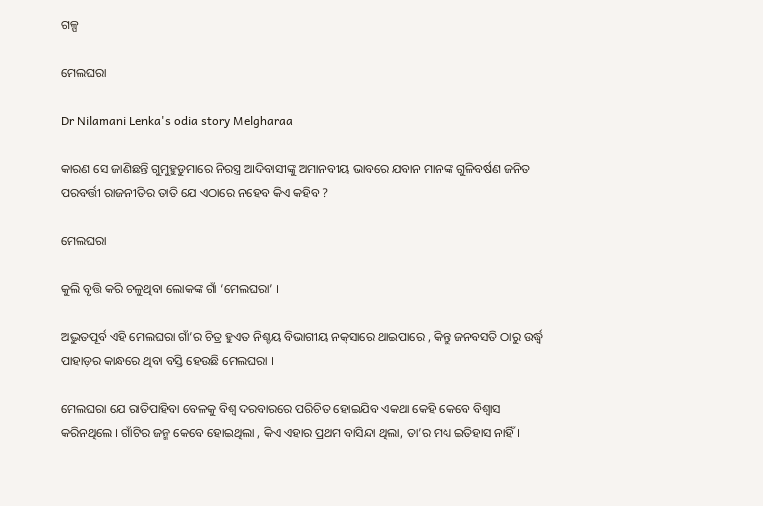ଗଳ୍ପ

ମେଲଘରା

Dr Nilamani Lenka's odia story Melgharaa

କାରଣ ସେ ଜାଣିଛନ୍ତି ଗୁମୁହୁଡୁମାରେ ନିରସ୍ତ୍ର ଆଦିବାସୀଙ୍କୁ ଅମାନବୀୟ ଭାବରେ ଯବାନ ମାନଙ୍କ ଗୁଳିବର୍ଷଣ ଜନିତ ପରବର୍ତ୍ତୀ ରାଜନୀତିର ତାତି ଯେ ଏଠାରେ ନହେବ କିଏ କହିବ ?

ମେଲଘରା

କୁଲି ବୃତ୍ତି କରି ଚଳୁଥିବା ଲୋକଙ୍କ ଗାଁ ‘ମେଲଘରା’ ।

ଅଦ୍ଭୁତପୂର୍ବ ଏହି ମେଲଘରା ଗାଁ’ର ଚିତ୍ର ହୁଏତ ନିଶ୍ଚୟ ବିଭାଗୀୟ ନକ୍‌ସାରେ ଥାଇପାରେ , କିନ୍ତୁ ଜନବସତି ଠାରୁ ଉର୍ଦ୍ଧ୍ଵ ପାହାଡ଼ର କାନ୍ଧରେ ଥିବା ବସ୍ତି ହେଉଛି ମେଲଘରା ।

ମେଲଘରା ଯେ ରାତିପାହିବା ବେଳକୁ ବିଶ୍ୱ ଦରବାରରେ ପରିଚିତ ହୋଇଯିବ ଏକଥା କେହି କେବେ ବିଶ୍ୱାସ କରିନଥିଲେ । ଗାଁଟିର ଜନ୍ମ କେବେ ହୋଇଥିଲା , କିଏ ଏହାର ପ୍ରଥମ ବାସିନ୍ଦା ଥିଲା, ତା’ର ମଧ୍ୟ ଇତିହାସ ନାହିଁ ।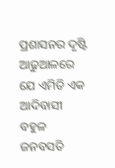ପ୍ରଶାସନର ଦୃଷ୍ଟି ଆଢୁଆଳରେ ଯେ ଏମିତି ଏକ ଆଦିବାସୀ ବହୁଳ ଜନବସତି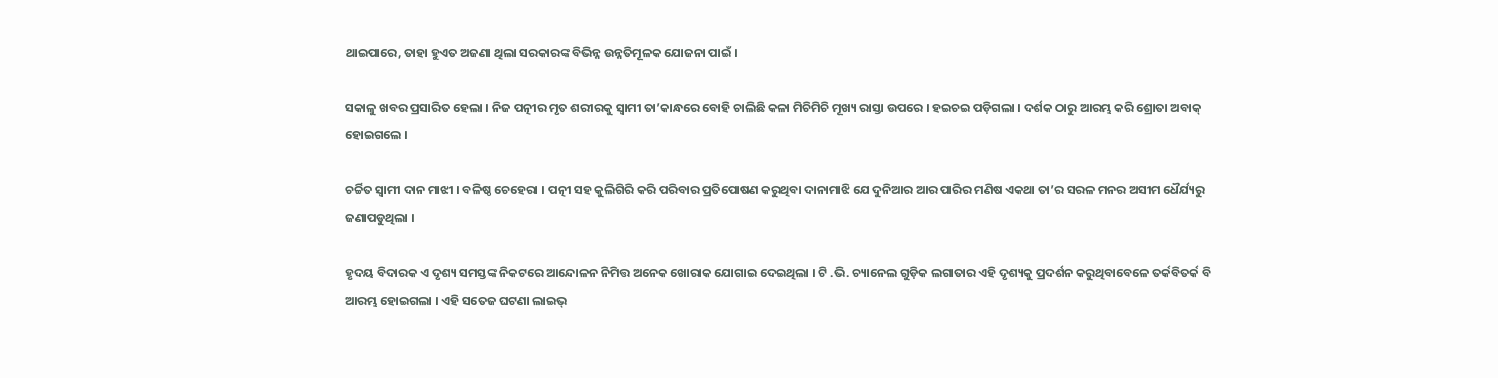ଥାଇପାରେ, ତାହା ହୁଏତ ଅଜଣା ଥିଲା ସରକାରଙ୍କ ବିଭିନ୍ନ ଉନ୍ନତିମୂଳକ ଯୋଜନା ପାଇଁ ।

ସକାଳୁ ଖବର ପ୍ରସାରିତ ହେଲା । ନିଜ ପତ୍ନୀର ମୃତ ଶରୀରକୁ ସ୍ୱାମୀ ତା’କାନ୍ଧରେ ବୋହି ଚାଲିଛି କଳା ମିଚିମିଚି ମୂଖ୍ୟ ରାସ୍ତା ଉପରେ । ହଇଚଇ ପଡ଼ିଗଲା । ଦର୍ଶକ ଠାରୁ ଆରମ୍ଭ କରି ଶ୍ରୋତା ଅବାକ୍‌ ହୋଇଗଲେ ।

ଚର୍ଚ୍ଚିତ ସ୍ୱାମୀ ଦାନ ମାଝୀ । ବଳିଷ୍ଠ ଚେହେରା । ପତ୍ନୀ ସହ କୁଲିଗିରି କରି ପରିବାର ପ୍ରତିପୋଷଣ କରୁଥିବା ଦାନାମାଝି ଯେ ଦୁନିଆର ଆର ପାରିର ମଣିଷ ଏକଥା ତା’ର ସରଳ ମନର ଅସୀମ ଧୈର୍ଯ୍ୟରୁ ଜଣାପଡୁଥିଲା ।

ହୃଦୟ ବିଦାରକ ଏ ଦୃଶ୍ୟ ସମସ୍ତଙ୍କ ନିକଟରେ ଆନ୍ଦୋଳନ ନିମିତ୍ତ ଅନେକ ଖୋରାକ ଯୋଗାଇ ଦେଇଥିଲା । ଟି .ଭି. ଚ୍ୟାନେଲ ଗୁଡ଼ିକ ଲଗାତାର ଏହି ଦୃଶ୍ୟକୁ ପ୍ରଦର୍ଶନ କରୁଥିବାବେଳେ ତର୍କବିତର୍କ ବି ଆରମ୍ଭ ହୋଇଗଲା । ଏହି ସତେଜ ଘଟଣା ଲାଇଭ୍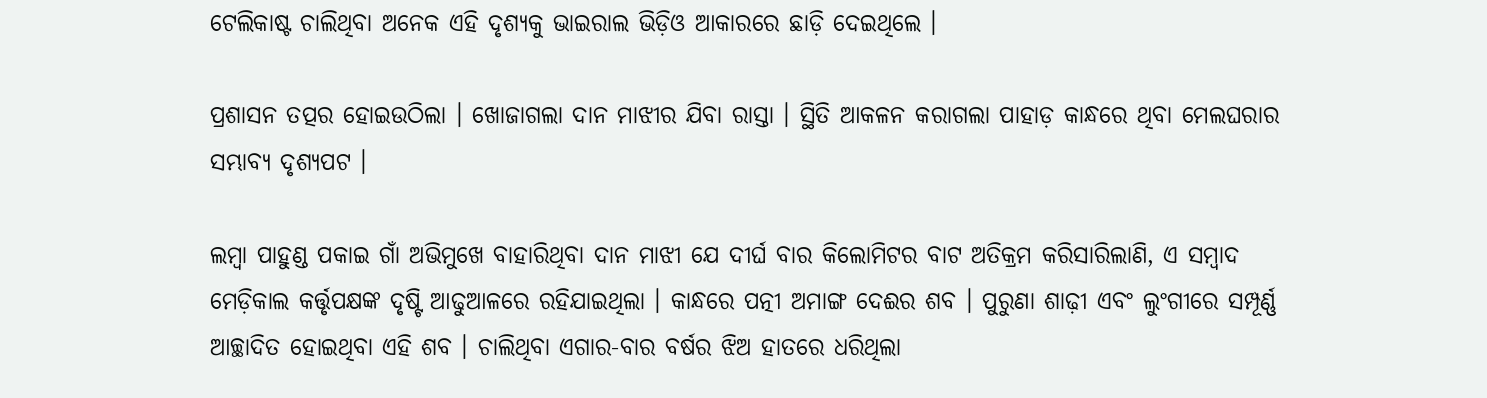ଟେଲିକାଷ୍ଟ ଚାଲିଥିବା ଅନେକ ଏହି ଦୃଶ୍ୟକୁ ଭାଇରାଲ ଭିଡ଼ିଓ ଆକାରରେ ଛାଡ଼ି ଦେଇଥିଲେ ।

ପ୍ରଶାସନ ତତ୍ପର ହୋଇଉଠିଲା । ଖୋଜାଗଲା ଦାନ ମାଝୀର ଯିବା ରାସ୍ତା । ସ୍ଥିତି ଆକଳନ କରାଗଲା ପାହାଡ଼ କାନ୍ଧରେ ଥିବା ମେଲଘରାର ସମ୍ଭାବ୍ୟ ଦୃଶ୍ୟପଟ ।

ଲମ୍ବା ପାହୁଣ୍ଡ ପକାଇ ଗାଁ ଅଭିମୁଖେ ବାହାରିଥିବା ଦାନ ମାଝୀ ଯେ ଦୀର୍ଘ ବାର କିଲୋମିଟର ବାଟ ଅତିକ୍ରମ କରିସାରିଲାଣି, ଏ ସମ୍ବାଦ ମେଡ଼ିକାଲ କର୍ତ୍ତୃପକ୍ଷଙ୍କ ଦୃଷ୍ଟି ଆଢୁଆଳରେ ରହିଯାଇଥିଲା । କାନ୍ଧରେ ପତ୍ନୀ ଅମାଙ୍ଗ ଦେଈର ଶବ । ପୁରୁଣା ଶାଢ଼ୀ ଏବଂ ଲୁଂଗୀରେ ସମ୍ପୂର୍ଣ୍ଣ ଆଚ୍ଛାଦିତ ହୋଇଥିବା ଏହି ଶବ । ଚାଲିଥିବା ଏଗାର-ବାର ବର୍ଷର ଝିଅ ହାତରେ ଧରିଥିଲା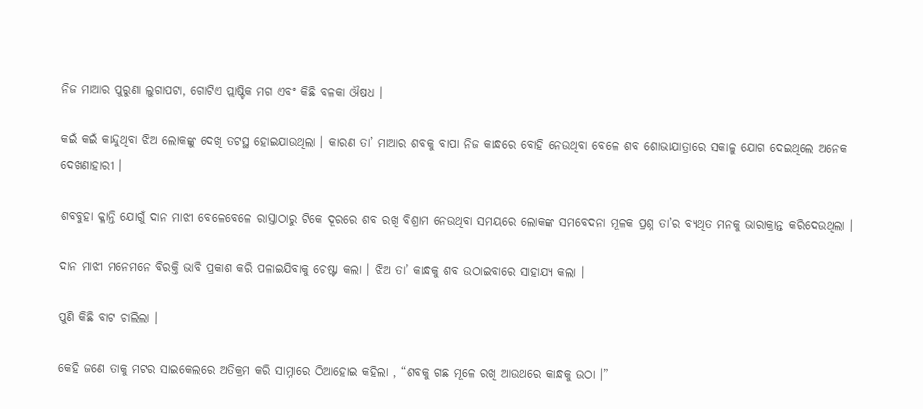ନିଜ ମାଆର ପୁରୁଣା ଲୁଗାପଟା, ଗୋଟିଏ ପ୍ଲାଷ୍ଟିକ ମଗ ଏବଂ କିଛି ବଳକା ଔଷଧ ।

କଇଁ କଇଁ କାନ୍ଦୁଥିବା ଝିଅ ଲୋକଙ୍କୁ ଦେଖି ତଟସ୍ଥ ହୋଇଯାଉଥିଲା । କାରଣ ତା’ ମାଆର ଶବକୁ ବାପା ନିଜ କାନ୍ଧରେ ବୋହି ନେଉଥିବା ବେଳେ ଶବ ଶୋଭାଯାତ୍ରାରେ ସକାଳୁ ଯୋଗ ଦେଇଥିଲେ ଅନେକ ଦେଖଣାହାରୀ ।

ଶବବୁହା କ୍ଳାନ୍ତି ଯୋଗୁଁ ଦାନ ମାଝୀ ବେଳେବେଳେ ରାସ୍ତାଠାରୁ ଟିକେ ଦୂରରେ ଶବ ରଖି ବିଶ୍ରାମ ନେଉଥିବା ସମୟରେ ଲୋକଙ୍କ ସମବେଦନା ମୂଳକ ପ୍ରଶ୍ନ ତା’ର ବ୍ୟଥିତ ମନକୁ ଭାରାକ୍ରାନ୍ତ କରିଦେଉଥିଲା ।

ଦାନ ମାଝୀ ମନେମନେ ବିରକ୍ତି ଭାବି ପ୍ରକାଶ କରି ପଳାଇଯିବାକୁ ଚେଷ୍ଟା କଲା । ଝିଅ ତା’ କାନ୍ଧକୁ ଶବ ଉଠାଇବାରେ ସାହାଯ୍ୟ କଲା ।

ପୁଣି କିଛି ବାଟ ଚାଲିଲା ।

କେହି ଜଣେ ତାକୁ ମଟର ସାଇକେଲରେ ଅତିକ୍ରମ କରି ସାମ୍ନାରେ ଠିଆହୋଇ କହିଲା , “ଶବକୁ ଗଛ ମୂଳେ ରଖି ଆଉଥରେ କାନ୍ଧକୁ ଉଠା ।”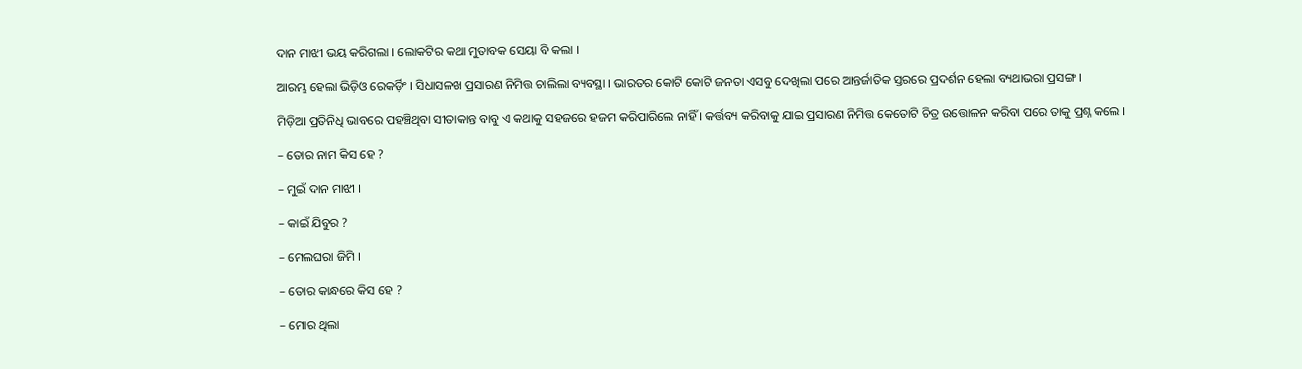ଦାନ ମାଝୀ ଭୟ କରିଗଲା । ଲୋକଟିର କଥା ମୁତାବକ ସେୟା ବି କଲା ।

ଆରମ୍ଭ ହେଲା ଭିଡ଼ିଓ ରେକର୍ଡ଼ିଂ । ସିଧାସଳଖ ପ୍ରସାରଣ ନିମିତ୍ତ ଚାଲିଲା ବ୍ୟବସ୍ଥା । ଭାରତର କୋଟି କୋଟି ଜନତା ଏସବୁ ଦେଖିଲା ପରେ ଆନ୍ତର୍ଜାତିକ ସ୍ତରରେ ପ୍ରଦର୍ଶନ ହେଲା ବ୍ୟଥାଭରା ପ୍ରସଙ୍ଗ ।

ମିଡ଼ିଆ ପ୍ରତିନିଧି ଭାବରେ ପହଞ୍ଚିଥିବା ସୀତାକାନ୍ତ ବାବୁ ଏ କଥାକୁ ସହଜରେ ହଜମ କରିପାରିଲେ ନାହିଁ । କର୍ତ୍ତବ୍ୟ କରିବାକୁ ଯାଇ ପ୍ରସାରଣ ନିମିତ୍ତ କେତୋଟି ଚିତ୍ର ଉତ୍ତୋଳନ କରିବା ପରେ ତାକୁ ପ୍ରଶ୍ନ କଲେ ।

– ତୋର ନାମ କିସ ହେ ?

– ମୁଇଁ ଦାନ ମାଝୀ ।

– କାଇଁ ଯିବୁର ?

– ମେଲଘରା ଜିମି ।

– ତୋର କାନ୍ଧରେ କିସ ହେ ?

– ମୋର ଥିଲା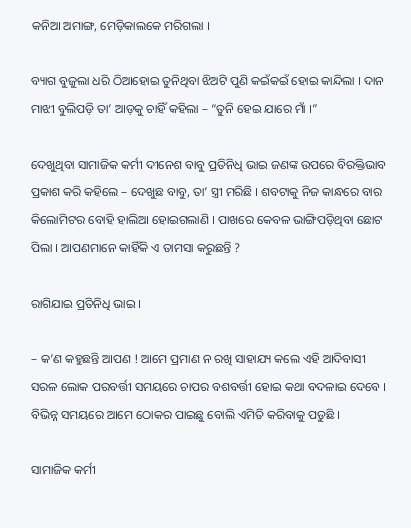କନିଆ ଅମାଙ୍ଗ, ମେଡ଼ିକାଲକେ ମରିଗଲା ।

ବ୍ୟାଗ ବୁଜୁଲା ଧରି ଠିଆହୋଇ ତୁନିଥିବା ଝିଅଟି ପୁଣି କଇଁକଇଁ ହୋଇ କାନ୍ଦିଲା । ଦାନ ମାଝୀ ବୁଲିପଡ଼ି ତା’ ଆଡ଼କୁ ଚାହିଁ କହିଲା – “ତୁନି ହେଇ ଯାରେ ମାଁ ।”

ଦେଖୁଥିବା ସାମାଜିକ କର୍ମୀ ଦୀନେଶ ବାବୁ ପ୍ରତିନିଧି ଭାଇ ଜଣଙ୍କ ଉପରେ ବିରକ୍ତିଭାବ ପ୍ରକାଶ କରି କହିଲେ – ଦେଖୁଛ ବାବୁ, ତା’ ସ୍ତ୍ରୀ ମରିଛି । ଶବଟାକୁ ନିଜ କାନ୍ଧରେ ବାର କିଲୋମିଟର ବୋହି ହାଲିଆ ହୋଇଗଲାଣି । ପାଖରେ କେବଳ ଭାଙ୍ଗିପଡ଼ିଥିବା ଛୋଟ ପିଲା । ଆପଣମାନେ କାହିଁକି ଏ ତାମସା କରୁଛନ୍ତି ?

ରାଗିଯାଇ ପ୍ରତିନିଧି ଭାଇ ।

– କ’ଣ କହୁଛନ୍ତି ଆପଣ ! ଆମେ ପ୍ରମାଣ ନ ରଖି ସାହାଯ୍ୟ କଲେ ଏହି ଆଦିବାସୀ ସରଳ ଲୋକ ପରବର୍ତ୍ତୀ ସମୟରେ ଚାପର ବଶବର୍ତ୍ତୀ ହୋଇ କଥା ବଦଳାଇ ଦେବେ । ବିଭିନ୍ନ ସମୟରେ ଆମେ ଠୋକର ପାଇଛୁ ବୋଲି ଏମିତି କରିବାକୁ ପଡୁଛି ।

ସାମାଜିକ କର୍ମୀ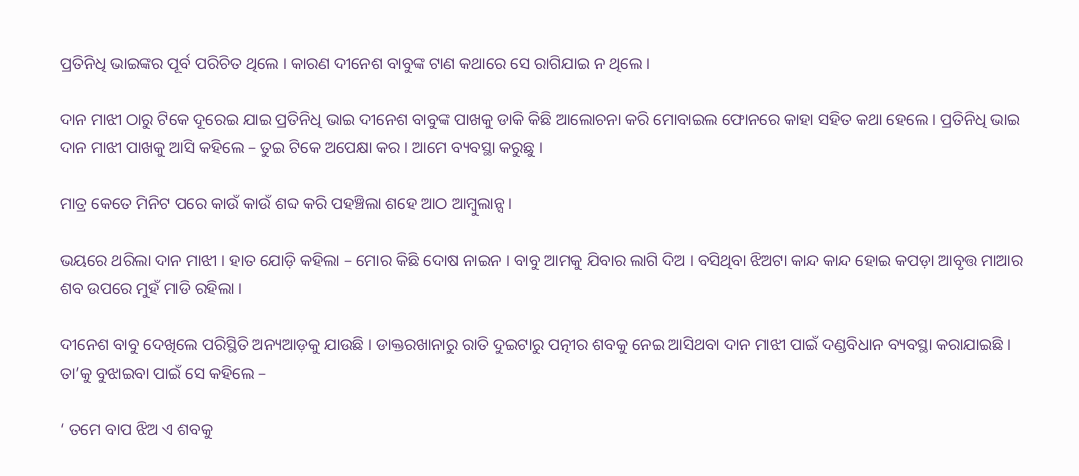ପ୍ରତିନିଧି ଭାଇଙ୍କର ପୂର୍ବ ପରିଚିତ ଥିଲେ । କାରଣ ଦୀନେଶ ବାବୁଙ୍କ ଟାଣ କଥାରେ ସେ ରାଗିଯାଇ ନ ଥିଲେ ।

ଦାନ ମାଝୀ ଠାରୁ ଟିକେ ଦୂରେଇ ଯାଇ ପ୍ରତିନିଧି ଭାଇ ଦୀନେଶ ବାବୁଙ୍କ ପାଖକୁ ଡାକି କିଛି ଆଲୋଚନା କରି ମୋବାଇଲ ଫୋନରେ କାହା ସହିତ କଥା ହେଲେ । ପ୍ରତିନିଧି ଭାଇ ଦାନ ମାଝୀ ପାଖକୁ ଆସି କହିଲେ – ତୁଇ ଟିକେ ଅପେକ୍ଷା କର । ଆମେ ବ୍ୟବସ୍ଥା କରୁଛୁ ।

ମାତ୍ର କେତେ ମିନିଟ ପରେ କାଉଁ କାଉଁ ଶବ୍ଦ କରି ପହଞ୍ଚିଲା ଶହେ ଆଠ ଆମ୍ବୁଲାନ୍ସ ।

ଭୟରେ ଥରିଲା ଦାନ ମାଝୀ । ହାତ ଯୋଡ଼ି କହିଲା – ମୋର କିଛି ଦୋଷ ନାଇନ । ବାବୁ ଆମକୁ ଯିବାର ଲାଗି ଦିଅ । ବସିଥିବା ଝିଅଟା କାନ୍ଦ କାନ୍ଦ ହୋଇ କପଡ଼ା ଆବୃତ୍ତ ମାଆର ଶବ ଉପରେ ମୁହଁ ମାଡି ରହିଲା ।

ଦୀନେଶ ବାବୁ ଦେଖିଲେ ପରିସ୍ଥିତି ଅନ୍ୟଆଡ଼କୁ ଯାଉଛି । ଡାକ୍ତରଖାନାରୁ ରାତି ଦୁଇଟାରୁ ପତ୍ନୀର ଶବକୁ ନେଇ ଆସିଥବା ଦାନ ମାଝୀ ପାଇଁ ଦଣ୍ଡବିଧାନ ବ୍ୟବସ୍ଥା କରାଯାଇଛି । ତା’କୁ ବୁଝାଇବା ପାଇଁ ସେ କହିଲେ –

‘ ତମେ ବାପ ଝିଅ ଏ ଶବକୁ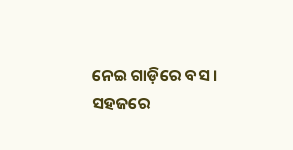ନେଇ ଗାଡ଼ିରେ ବସ । ସହଜରେ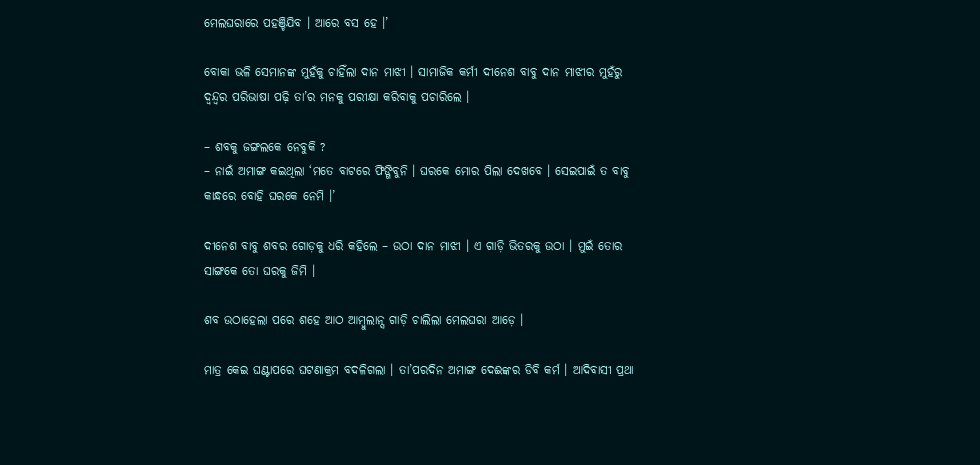ମେଲଘରାରେ ପହଞ୍ଚିଯିବ । ଆରେ ବସ ହେ ।’

ବୋକା ଭଳି ସେମାନଙ୍କ ମୁହଁକୁ ଚାହିଁଲା ଦାନ ମାଝୀ । ସାମାଜିକ କର୍ମୀ ଦୀନେଶ ବାବୁ ଦାନ ମାଝୀର ମୁହଁରୁ ଦ୍ୱନ୍ଦ୍ୱର ପରିଭାଷା ପଢ଼ି ତା’ର ମନକୁ ପରୀକ୍ଷା କରିବାକୁ ପଚାରିଲେ ।

– ଶବକୁ ଜଙ୍ଗଲକେ ନେବୁକି ?
– ନାଇଁ ଅମାଙ୍ଗ କଇଥିଲା ‘ମତେ ବାଟରେ ଫିଙ୍ଗିବୁନି । ଘରକେ ମୋର ପିଲା ଦେଖବେ । ସେଇପାଇଁ ତ ବାବୁ କାନ୍ଧରେ ବୋହି ଘରକେ ନେମି ।’

ଦୀନେଶ ବାବୁ ଶବର ଗୋଡ଼କୁ ଧରି କହିଲେ – ଉଠା ଦାନ ମାଝୀ । ଏ ଗାଡ଼ି ଭିତରକୁ ଉଠା । ମୁଇଁ ତୋର ସାଙ୍ଗକେ ତୋ ଘରକୁ ଜିମି ।

ଶବ ଉଠାହେଲା ପରେ ଶହେ ଆଠ ଆମ୍ବୁଲାନ୍ସ ଗାଡ଼ି ଚାଲିଲା ମେଲଘରା ଆଡ଼େ ।

ମାତ୍ର କେଇ ଘଣ୍ଟାପରେ ଘଟଣାକ୍ରମ ବଦଳିଗଲା । ତା’ପରଦିନ ଅମାଙ୍ଗ ଦେଈଙ୍କର ଡିବି କର୍ମ । ଆଦିବାସୀ ପ୍ରଥା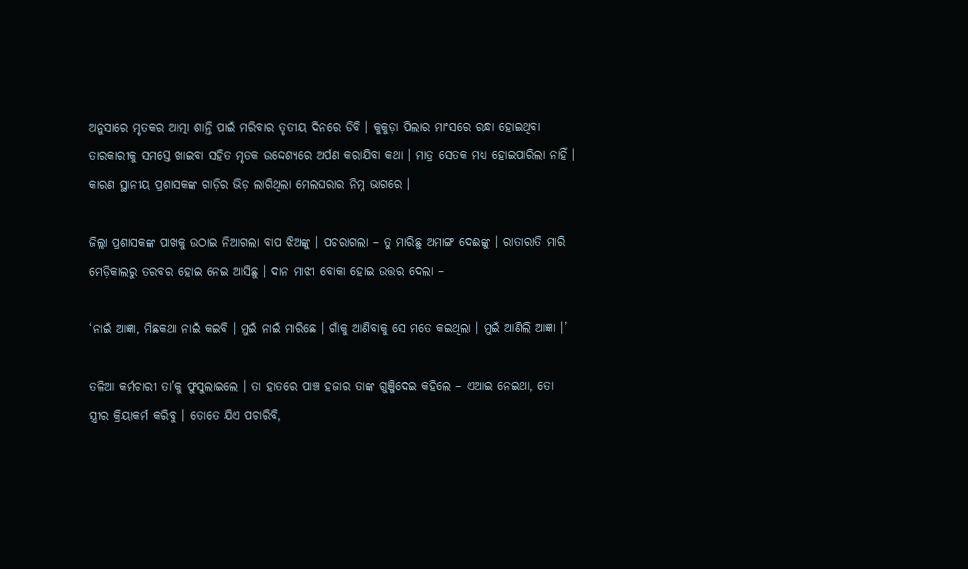ଅନୁସାରେ ମୃତକର ଆତ୍ମା ଶାନ୍ତି ପାଇଁ ମରିବାର ତୃତୀୟ ଦିନରେ ଡିବି । କୁକୁଡ଼ା ପିଲାର ମାଂସରେ ରନ୍ଧା ହୋଇଥିବା ତାରକାରୀକୁ ସମସ୍ତେ ଖାଇବା ସହିତ ମୃତକ ଉଦ୍ଦେଶ୍ୟରେ ଅର୍ପଣ କରାଯିବା କଥା । ମାତ୍ର ସେତକ ମଧ୍ୟ ହୋଇପାରିଲା ନାହିଁ । କାରଣ ସ୍ଥାନୀୟ ପ୍ରଶାସକଙ୍କ ଗାଡ଼ିର ଭିଡ଼ ଲାଗିଥିଲା ମେଲଘରାର ନିମ୍ନ ଭାଗରେ ।

ଜିଲ୍ଲା ପ୍ରଶାସକଙ୍କ ପାଖକୁ ଉଠାଇ ନିଆଗଲା ବାପ ଝିଅଙ୍କୁ । ପଚରାଗଲା – ତୁ ମାରିଛୁ ଅମାଙ୍ଗ ଦେଈଙ୍କୁ । ରାତାରାତି ମାରି ମେଡ଼ିକାଲରୁ ତରବର ହୋଇ ନେଇ ଆସିଛୁ । ଦାନ ମାଝୀ ବୋକା ହୋଇ ଉତ୍ତର ଦେଲା –

‘ନାଇଁ ଆଜ୍ଞା, ମିଛକଥା ନାଇଁ କଇବି । ମୁଇଁ ନାଇଁ ମାରିଛେ । ଗାଁକୁ ଆଣିବାକୁ ସେ ମତେ କଇଥିଲା । ମୁଇଁ ଆଣିଲି ଆଜ୍ଞା ।’

ତଳିଆ କର୍ମଚାରୀ ତା’କୁ ଫୁସୁଲାଇଲେ । ତା ହାତରେ ପାଞ୍ଚ ହଜାର ତାଙ୍କ ଗୁଞ୍ଜିଦେଇ କହିଲେ – ଏଆଇ ନେଇଥା, ତୋ ସ୍ତ୍ରୀର କ୍ରିୟାକର୍ମ କରିବୁ । ତୋତେ ଯିଏ ପଚାରିବି,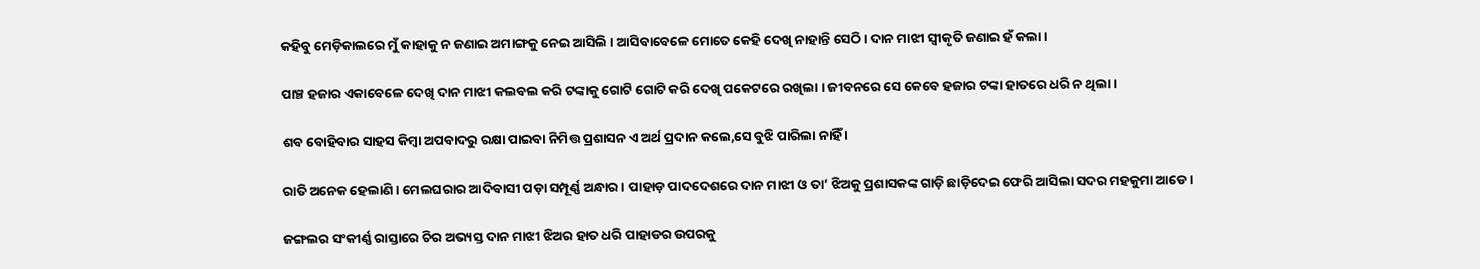କହିବୁ ମେଡ଼ିକାଲରେ ମୁଁ କାହାକୁ ନ ଜଣାଇ ଅମାଙ୍ଗକୁ ନେଇ ଆସିଲି । ଆସିବାବେଳେ ମୋତେ କେହି ଦେଖି ନାହାନ୍ତି ସେଠି । ଦାନ ମାଝୀ ସ୍ୱୀକୃତି ଜଣାଇ ହଁ କଲା ।

ପାଞ୍ଚ ହଜାର ଏକାବେଳେ ଦେଖି ଦାନ ମାଝୀ କଲବଲ କରି ଟଙ୍କାକୁ ଗୋଟି ଗୋଟି କରି ଦେଖି ପକେଟରେ ରଖିଲା । ଜୀବନରେ ସେ କେବେ ହଜାର ଟଙ୍କା ହାତରେ ଧରି ନ ଥିଲା ।

ଶବ ବୋହିବାର ସାହସ କିମ୍ବା ଅପବାଦରୁ ରକ୍ଷା ପାଇବା ନିମିତ୍ତ ପ୍ରଶାସନ ଏ ଅର୍ଥ ପ୍ରଦାନ କଲେ,ସେ ବୁଝି ପାରିଲା ନାହିଁ ।

ରାତି ଅନେକ ହେଲାଣି । ମେଲଘରାର ଆଦିବାସୀ ପଡ଼ା ସମ୍ପୂର୍ଣ୍ଣ ଅନ୍ଧାର । ପାହାଡ଼ ପାଦଦେଶରେ ଦାନ ମାଝୀ ଓ ତା’ ଝିଅକୁ ପ୍ରଶାସକଙ୍କ ଗାଡ଼ି ଛାଡ଼ିଦେଇ ଫେରି ଆସିଲା ସଦର ମହକୁମା ଆଡେ ।

ଜଙ୍ଗଲର ସଂକୀର୍ଣ୍ଣ ରାସ୍ତାରେ ଚିର ଅଭ୍ୟସ୍ତ ଦାନ ମାଝୀ ଝିଅର ହାତ ଧରି ପାହାଡର ଉପରକୁ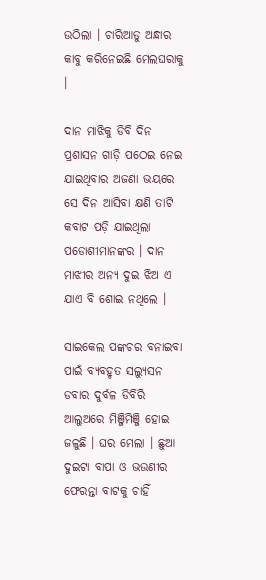ଉଠିଲା । ଚାରିଆଡୁ ଅନ୍ଧାର କାବୁ କରିନେଇଛି ମେଲଘରାକୁ ।

ଦାନ ମାଝିକୁ ଡିବି ଦିନ ପ୍ରଶାସନ ଗାଡ଼ି ପଠେଇ ନେଇ ଯାଇଥିବାର ଅଜଣା ଭୟରେ ସେ ଦିନ ଆସିବା କ୍ଷଣି ତାଟି କବାଟ ପଡ଼ି ଯାଇଥିଲା ପଡୋଶୀମାନଙ୍କର । ଦାନ ମାଝୀର ଅନ୍ୟ ଦୁଇ ଝିଅ ଏ ଯାଏ ବି ଶୋଇ ନଥିଲେ ।

ସାଇକେଲ ପଙ୍କଚର ବନାଇବା ପାଇଁ ବ୍ୟବହୃତ ସଲ୍ୟୁସନ ଡବାର ଦୁର୍ବଳ ଡିବିରି ଆଲୁଅରେ ମିଞ୍ଜିମିଞ୍ଜି ହୋଇ ଜଳୁଛି । ଘର ମେଲା । ଛୁଆ ଦୁଇଟା ବାପା ଓ ଭଉଣୀର ଫେରନ୍ତା ବାଟକୁ ଚାହିଁ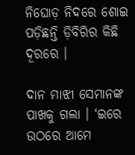ନିଘୋଡ଼ ନିଦରେ ଶୋଇ ପଡ଼ିଛନ୍ତି ଡ଼ିବିରିର କିଛି ଦୂରରେ ।

ଦାନ ମାଝୀ ସେମାନଙ୍କ ପାଖକୁ ଗଲା । ‘ଇରେ ଉଠରେ ଆମେ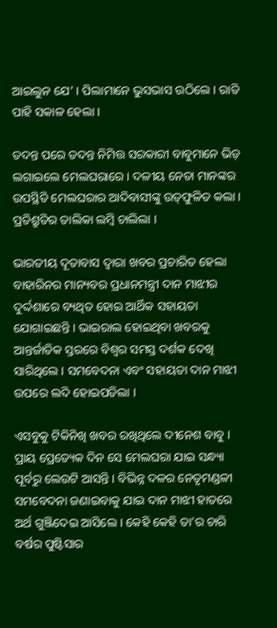ଆଇଲୁନ ଯେ’ । ପିଲାମାନେ ଭୁସଭାସ ଉଠିଲେ । ରାତି ପାହି ସକାଳ ହେଲା ।

ତଦନ୍ତ ପରେ ତଦନ୍ତ ନିମିତ୍ତ ସରକାରୀ ବାବୁମାନେ ଭିଡ଼ ଲଗାଇଲେ ମେଲଘରାରେ । ଦଳୀୟ ନେତା ମାନଙ୍କର ଉପସ୍ଥିତି ମେଲଘରାର ଆଦିବାସୀଙ୍କୁ ଉତ୍‌ଫୁଳିତ କଲା । ପ୍ରତିଶ୍ରୁତିର ତାଲିକା ଲମ୍ବି ଚାଲିଲା ।

ଭାରତୀୟ ଦୂତାବାସ ଦ୍ୱାରା ଖବର ପ୍ରଚାରିତ ହେଲା ବାହାରିନର ମାନ୍ୟବର ପ୍ରଧାନମନ୍ତ୍ରୀ ଦାନ ମାଝୀର ଦୁର୍ଦ୍ଦଶାରେ ବ୍ୟଥିତ ହୋଇ ଆର୍ଥିକ ସହାୟତା ଯୋଗାଇଛନ୍ତି । ଭାଇରାଲ ହୋଇଥିବା ଖବରକୁ ଆନ୍ତର୍ଜାତିକ ସ୍ତରରେ ବିଶ୍ୱର ସମସ୍ତ ଦର୍ଶକ ଦେଖି ସାରିଥିଲେ । ସମବେଦନା ଏବଂ ସହାୟତା ଦାନ ମାଝୀ ଉପରେ ଲଦି ହୋଇପଡିଲା ।

ଏସବୁକୁ ଟିକିନିଖି ଖବର ରଖିଥିଲେ ଦୀନେଶ ବାବୁ । ପ୍ରାୟ ପ୍ରେତ୍ୟେକ ଦିନ ସେ ମେଲଘରା ଯାଇ ସନ୍ଧ୍ୟା ପୂର୍ବରୁ ଲେଉଟି ଆସନ୍ତି । ବିଭିନ୍ନ ଦଳର ନେତୃମଣ୍ଡଳୀ ସମବେଦନା ଜଣାଇବାକୁ ଯାଇ ଦାନ ମାଝୀ ହାତରେ ଅର୍ଥ ଗୁଞ୍ଜିଦେଇ ଆସିଲେ । କେହି କେହି ତା’ର ଚାରି ବର୍ଷର ପୁଷ୍ଟିସାର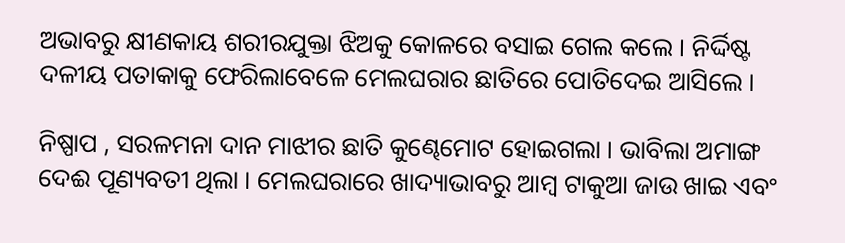ଅଭାବରୁ କ୍ଷୀଣକାୟ ଶରୀରଯୁକ୍ତା ଝିଅକୁ କୋଳରେ ବସାଇ ଗେଲ କଲେ । ନିର୍ଦ୍ଦିଷ୍ଟ ଦଳୀୟ ପତାକାକୁ ଫେରିଲାବେଳେ ମେଲଘରାର ଛାତିରେ ପୋତିଦେଇ ଆସିଲେ ।

ନିଷ୍ପାପ , ସରଳମନା ଦାନ ମାଝୀର ଛାତି କୁଣ୍ଢେମୋଟ ହୋଇଗଲା । ଭାବିଲା ଅମାଙ୍ଗ ଦେଈ ପୂଣ୍ୟବତୀ ଥିଲା । ମେଲଘରାରେ ଖାଦ୍ୟାଭାବରୁ ଆମ୍ବ ଟାକୁଆ ଜାଉ ଖାଇ ଏବଂ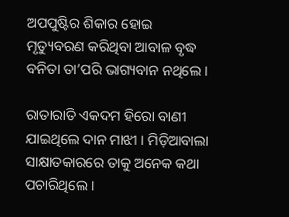ଅପପୁଷ୍ଟିର ଶିକାର ହୋଇ ମୃତ୍ୟୁବରଣ କରିଥିବା ଆବାଳ ବୃଦ୍ଧ ବନିତା ତା’ପରି ଭାଗ୍ୟବାନ ନଥିଲେ ।

ରାତାରାତି ଏକଦମ ହିରୋ ବାଣୀ ଯାଇଥିଲେ ଦାନ ମାଝୀ । ମିଡ଼ିଆବାଲା ସାକ୍ଷାତକାରରେ ତାକୁ ଅନେକ କଥା ପଚାରିଥିଲେ ।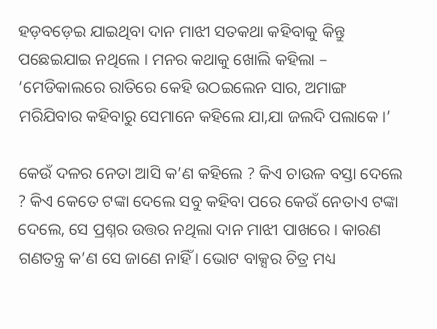ହଡ଼ବଡ଼େଇ ଯାଇଥିବା ଦାନ ମାଝୀ ସତକଥା କହିବାକୁ କିନ୍ତୁ ପଛେଇଯାଇ ନଥିଲେ । ମନର କଥାକୁ ଖୋଲି କହିଲା – ‘ମେଡିକାଲରେ ରାତିରେ କେହି ଉଠଇଲେନ ସାର, ଅମାଙ୍ଗ ମରିଯିବାର କହିବାରୁ ସେମାନେ କହିଲେ ଯା,ଯା ଜଲଦି ପଲାକେ ।’

କେଉଁ ଦଳର ନେତା ଆସି କ’ଣ କହିଲେ ? କିଏ ଚାଉଳ ବସ୍ତା ଦେଲେ ? କିଏ କେତେ ଟଙ୍କା ଦେଲେ ସବୁ କହିବା ପରେ କେଉଁ ନେତାଏ ଟଙ୍କା ଦେଲେ, ସେ ପ୍ରଶ୍ନର ଉତ୍ତର ନଥିଲା ଦାନ ମାଝୀ ପାଖରେ । କାରଣ ଗଣତନ୍ତ୍ର କ’ଣ ସେ ଜାଣେ ନାହିଁ । ଭୋଟ ବାକ୍ସର ଚିତ୍ର ମଧ୍ୟ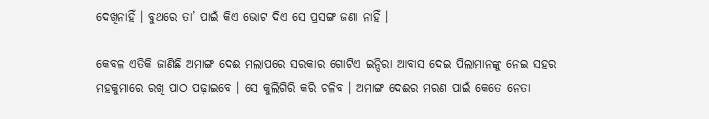ଦେଖିନାହିଁ । ବୁଥରେ ତା’ ପାଇଁ କିଏ ଭୋଟ ଦିଏ ସେ ପ୍ରସଙ୍ଗ ଜଣା ନାହିଁ ।

କେବଳ ଏତିକି ଜାଣିଛି ଅମାଙ୍ଗ ଦେଈ ମଲାପରେ ସରକାର ଗୋଟିଏ ଇନ୍ଦିରା ଆବାସ ଦେଇ ପିଲାମାନଙ୍କୁ ନେଇ ସହର ମହକୁମାରେ ରଖି ପାଠ ପଢ଼ାଇବେ । ସେ କୁଲିଗିରି କରି ଚଳିବ । ଅମାଙ୍ଗ ଦେଈର ମରଣ ପାଇଁ କେତେ ନେତା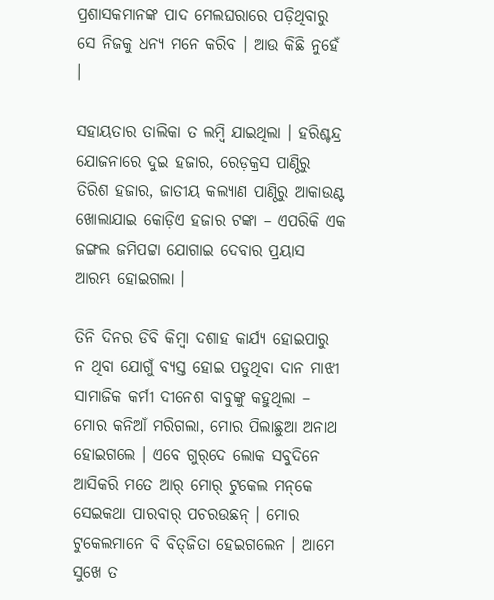ପ୍ରଶାସକମାନଙ୍କ ପାଦ ମେଲଘରାରେ ପଡ଼ିଥିବାରୁ ସେ ନିଜକୁ ଧନ୍ୟ ମନେ କରିବ । ଆଉ କିଛି ନୁହେଁ ।

ସହାୟତାର ତାଲିକା ତ ଲମ୍ବି ଯାଇଥିଲା । ହରିଶ୍ଚନ୍ଦ୍ର ଯୋଜନାରେ ଦୁଇ ହଜାର, ରେଡ଼କ୍ରସ ପାଣ୍ଠିରୁ ତିରିଶ ହଜାର, ଜାତୀୟ କଲ୍ୟାଣ ପାଣ୍ଠିରୁ ଆକାଉଣ୍ଟ ଖୋଲାଯାଇ କୋଡ଼ିଏ ହଜାର ଟଙ୍କା – ଏପରିକି ଏକ ଜଙ୍ଗଲ ଜମିପଟ୍ଟା ଯୋଗାଇ ଦେବାର ପ୍ରୟାସ ଆରମ୍ଭ ହୋଇଗଲା ।

ତିନି ଦିନର ଡିବି କିମ୍ବା ଦଶାହ କାର୍ଯ୍ୟ ହୋଇପାରୁ ନ ଥିବା ଯୋଗୁଁ ବ୍ୟସ୍ତ ହୋଇ ପଡୁଥିବା ଦାନ ମାଝୀ ସାମାଜିକ କର୍ମୀ ଦୀନେଶ ବାବୁଙ୍କୁ କହୁଥିଲା – ମୋର କନିଆଁ ମରିଗଲା, ମୋର ପିଲାଛୁଆ ଅନାଥ ହୋଇଗଲେ । ଏବେ ଗୁର୍‌ଦେ ଲୋକ ସବୁଦିନେ ଆସିକରି ମତେ ଆର୍‌ ମୋର୍‌ ଟୁକେଲ ମନ୍‌କେ ସେଇକଥା ପାରବାର୍‌ ପଚରଉଛନ୍‌ । ମୋର ଟୁକେଲମାନେ ବି ବିତ୍‌ଜିତା ହେଇଗଲେନ । ଆମେ ସୁଖେ ତ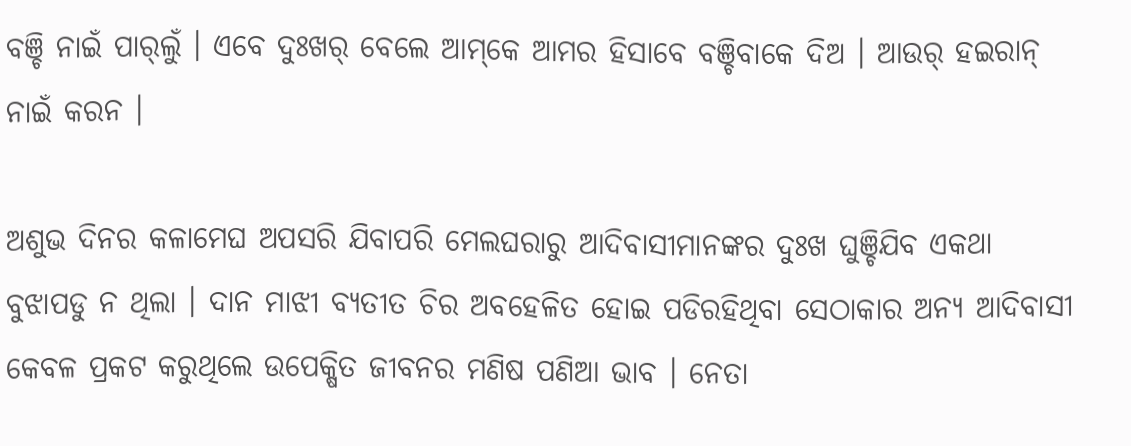ବଞ୍ଚି ନାଇଁ ପାର୍‌ଲୁଁ । ଏବେ ଦୁଃଖର୍‌ ବେଲେ ଆମ୍‌କେ ଆମର ହିସାବେ ବଞ୍ଚିବାକେ ଦିଅ । ଆଉର୍‌ ହଇରାନ୍‌ ନାଇଁ କରନ ।

ଅଶୁଭ ଦିନର କଳାମେଘ ଅପସରି ଯିବାପରି ମେଲଘରାରୁ ଆଦିବାସୀମାନଙ୍କର ଦୁଃଖ ଘୁଞ୍ଚିଯିବ ଏକଥା ବୁଝାପଡୁ ନ ଥିଲା । ଦାନ ମାଝୀ ବ୍ୟତୀତ ଚିର ଅବହେଳିତ ହୋଇ ପଡିରହିଥିବା ସେଠାକାର ଅନ୍ୟ ଆଦିବାସୀ କେବଳ ପ୍ରକଟ କରୁଥିଲେ ଉପେକ୍ଷିତ ଜୀବନର ମଣିଷ ପଣିଆ ଭାବ । ନେତା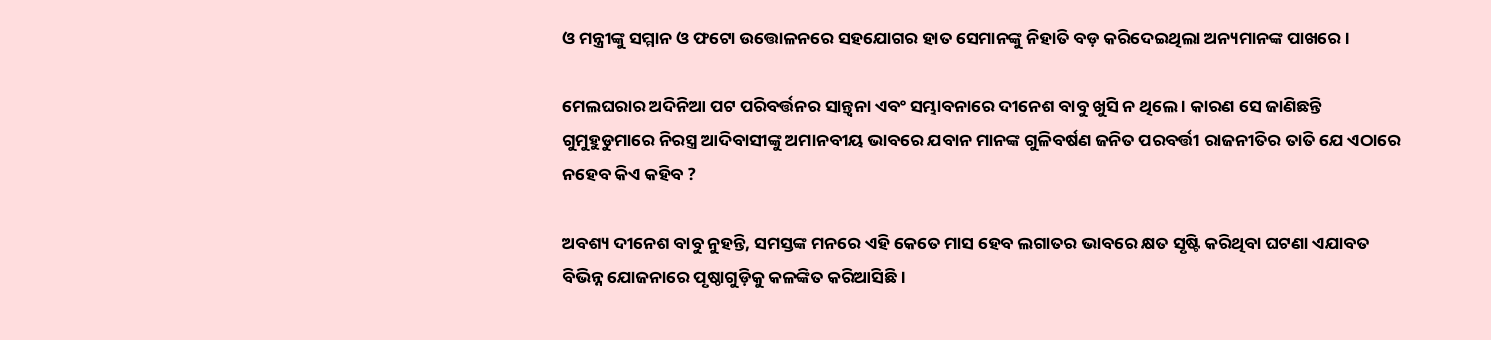ଓ ମନ୍ତ୍ରୀଙ୍କୁ ସମ୍ମାନ ଓ ଫଟୋ ଉତ୍ତୋଳନରେ ସହଯୋଗର ହାତ ସେମାନଙ୍କୁ ନିହାତି ବଡ଼ କରିଦେଇଥିଲା ଅନ୍ୟମାନଙ୍କ ପାଖରେ ।

ମେଲଘରାର ଅଦିନିଆ ପଟ ପରିବର୍ତ୍ତନର ସାନ୍ତ୍ୱନା ଏବଂ ସମ୍ଭାବନାରେ ଦୀନେଶ ବାବୁ ଖୁସି ନ ଥିଲେ । କାରଣ ସେ ଜାଣିଛନ୍ତି ଗୁମୁହୁଡୁମାରେ ନିରସ୍ତ୍ର ଆଦିବାସୀଙ୍କୁ ଅମାନବୀୟ ଭାବରେ ଯବାନ ମାନଙ୍କ ଗୁଳିବର୍ଷଣ ଜନିତ ପରବର୍ତ୍ତୀ ରାଜନୀତିର ତାତି ଯେ ଏଠାରେ ନହେବ କିଏ କହିବ ?

ଅବଶ୍ୟ ଦୀନେଶ ବାବୁ ନୁହନ୍ତି, ସମସ୍ତଙ୍କ ମନରେ ଏହି କେତେ ମାସ ହେବ ଲଗାତର ଭାବରେ କ୍ଷତ ସୃଷ୍ଟି କରିଥିବା ଘଟଣା ଏଯାବତ ବିଭିନ୍ନ ଯୋଜନାରେ ପୃଷ୍ଠାଗୁଡ଼ିକୁ କଳଙ୍କିତ କରିଆସିଛି ।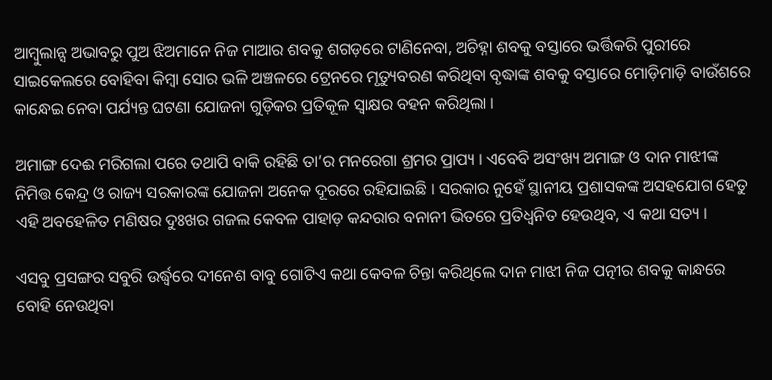ଆମ୍ବୁଲାନ୍ସ ଅଭାବରୁ ପୁଅ ଝିଅମାନେ ନିଜ ମାଆର ଶବକୁ ଶଗଡ଼ରେ ଟାଣିନେବା, ଅଚିହ୍ନା ଶବକୁ ବସ୍ତାରେ ଭର୍ତ୍ତିକରି ପୁରୀରେ ସାଇକେଲରେ ବୋହିବା କିମ୍ବା ସୋର ଭଳି ଅଞ୍ଚଳରେ ଟ୍ରେନରେ ମୃତ୍ୟୁବରଣ କରିଥିବା ବୃଦ୍ଧାଙ୍କ ଶବକୁ ବସ୍ତାରେ ମୋଡ଼ିମାଡ଼ି ବାଉଁଶରେ କାନ୍ଧେଇ ନେବା ପର୍ଯ୍ୟନ୍ତ ଘଟଣା ଯୋଜନା ଗୁଡ଼ିକର ପ୍ରତିକୂଳ ସ୍ୱାକ୍ଷର ବହନ କରିଥିଲା ।

ଅମାଙ୍ଗ ଦେଈ ମରିଗଲା ପରେ ତଥାପି ବାକି ରହିଛି ତା’ର ମନରେଗା ଶ୍ରମର ପ୍ରାପ୍ୟ । ଏବେବି ଅସଂଖ୍ୟ ଅମାଙ୍ଗ ଓ ଦାନ ମାଝୀଙ୍କ ନିମିତ୍ତ କେନ୍ଦ୍ର ଓ ରାଜ୍ୟ ସରକାରଙ୍କ ଯୋଜନା ଅନେକ ଦୂରରେ ରହିଯାଇଛି । ସରକାର ନୁହେଁ ସ୍ଥାନୀୟ ପ୍ରଶାସକଙ୍କ ଅସହଯୋଗ ହେତୁ ଏହି ଅବହେଳିତ ମଣିଷର ଦୁଃଖର ଗଜଲ କେବଳ ପାହାଡ଼ କନ୍ଦରାର ବନାନୀ ଭିତରେ ପ୍ରତିଧ୍ଵନିତ ହେଉଥିବ, ଏ କଥା ସତ୍ୟ ।

ଏସବୁ ପ୍ରସଙ୍ଗର ସବୁରି ଉର୍ଦ୍ଧ୍ଵରେ ଦୀନେଶ ବାବୁ ଗୋଟିଏ କଥା କେବଳ ଚିନ୍ତା କରିଥିଲେ ଦାନ ମାଝୀ ନିଜ ପତ୍ନୀର ଶବକୁ କାନ୍ଧରେ ବୋହି ନେଉଥିବା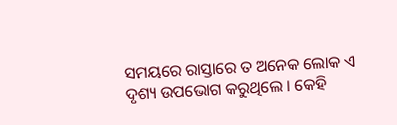ସମୟରେ ରାସ୍ତାରେ ତ ଅନେକ ଲୋକ ଏ ଦୃଶ୍ୟ ଉପଭୋଗ କରୁଥିଲେ । କେହି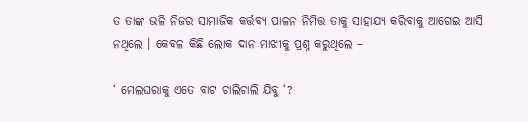ତ ତାଙ୍କ ଭଳି ନିଜର ସାମାଜିକ କର୍ତ୍ତବ୍ୟ ପାଳନ ନିମିତ୍ତ ତାକୁ ସାହାଯ୍ୟ କରିବାକୁ ଆଗେଇ ଆସି ନଥିଲେ । କେବଳ କିଛି ଲୋକ ଦାନ ମାଝୀକୁ ପ୍ରଶ୍ନ କରୁଥିଲେ –

‘ ମେଲଘରାକୁ ଏତେ ବାଟ ଚାଲିଚାଲି ଯିବୁ ‘?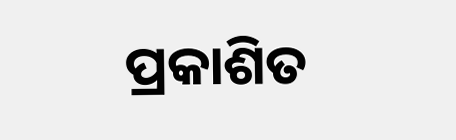ପ୍ରକାଶିତ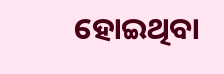ହୋଇଥିବା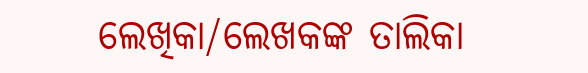ଲେଖିକା/ଲେଖକଙ୍କ ତାଲିକା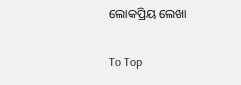ଲୋକପ୍ରିୟ ଲେଖା

To Top